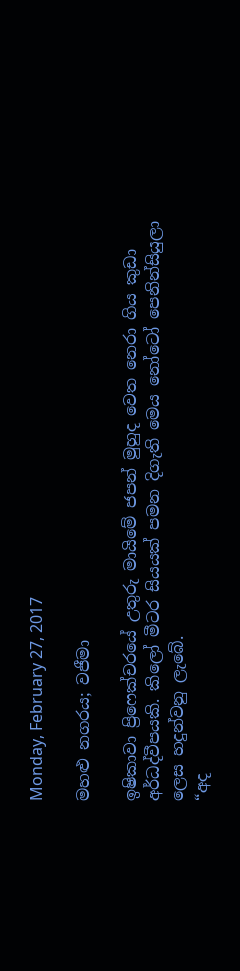Monday, February 27, 2017

මහළු නගරය; වජීමා

ඉෂිකාවා ප්‍රිෆෙක්චරයේ උතුරු මායිමේ ජපන් මුහුද වෙත නෙරා ගිය කුඩා අර්ධද්වීපයකි. කිලෝ මීටර සියයක් පමන දිගැති මෙය නෝටෝ පෙනින්සියුලා ලෙස හදුන්වනු ලැබේ.
“අද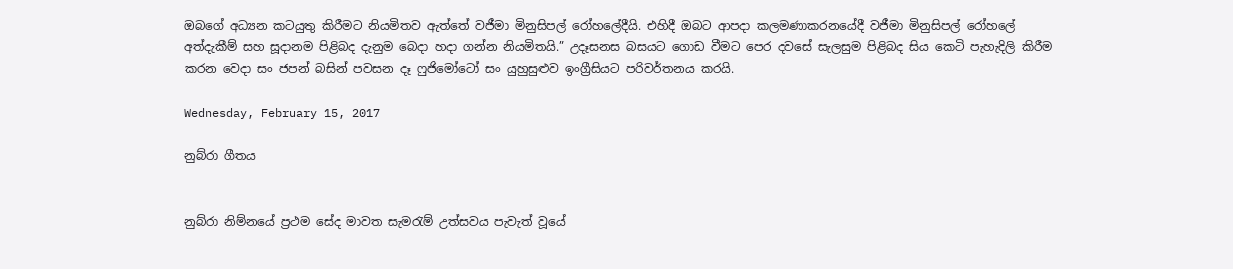ඔබගේ අධ්‍යන කටයුතු කිරීමට නියමිතව ඇත්තේ වජීමා මිනුසිපල් රෝහලේදීයි. එහිදී ඔබට ආපදා කලමණාකරනයේදී වජීමා මිනුසිපල් රෝහලේ අත්දැකීම් සහ සූදානම පිළිබද දැනුම බෙදා හදා ගන්න නියමිතයි.” උදෑසනස බසයට ගොඩ වීමට පෙර දවසේ සැලසුම පිළිබද සිය කෙටි පැහැදිලි කිරීම කරන වෙදා සං ජපන් බසින් පවසන දෑ ෆුජිමෝටෝ සං යුහුසුළුව ඉංග්‍රීසියට පරිවර්තනය කරයි.

Wednesday, February 15, 2017

නුබ්රා ගීතය


නුබ්රා නිම්නයේ ප්‍රථම සේද මාවත සැමරැම් උත්සවය පැවැත් වූයේ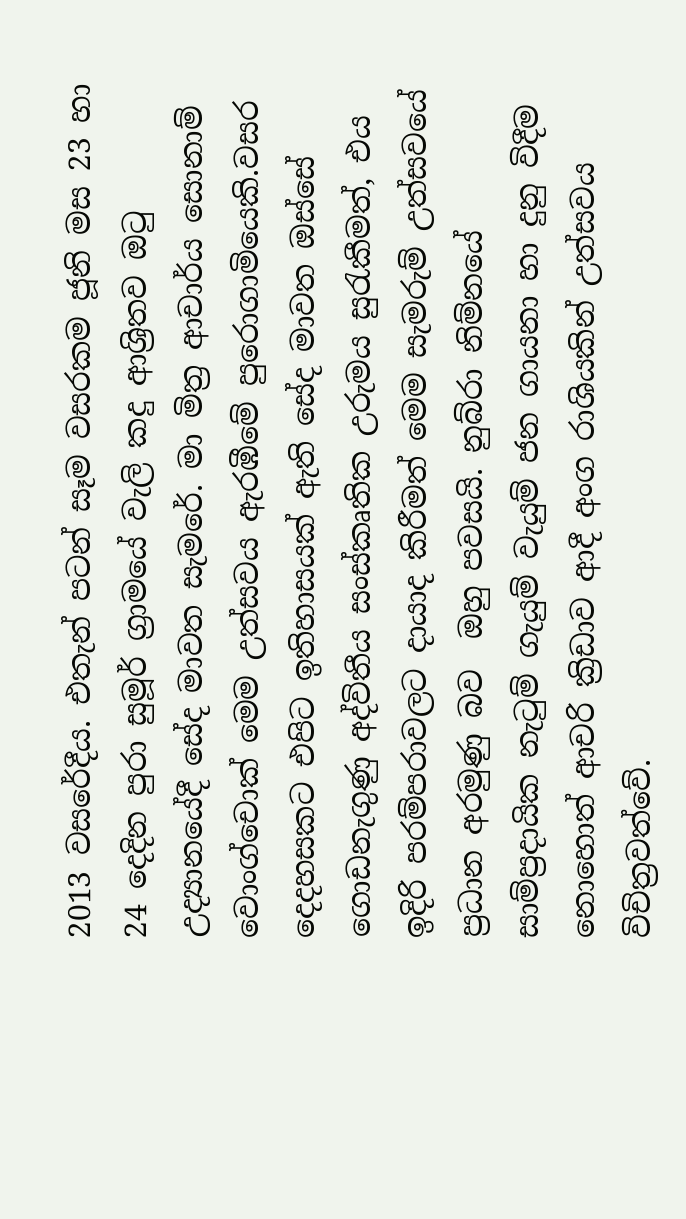2013 වසරේදීය. එතැන් පටන් සෑම වසරකම ජූනි මස 23 හා 24 දෙදින පුරා සුමූර් ග්‍රාමයේ වැලි කදු ආශ්‍රිතව ඔටු උද්‍යානයේදී සේද මාවත සැමරේ. මා මිත්‍ර ආචාර්ය සොනාම් වොංග්චොක් මෙම උත්සවය ඇරඹීමේ පුරොගාමියෙකි.වසර දෙදහසකට එපිට ඉතිහාසයක් ඇති සේද මාවත ඔස්සේ ගොඩනැගුණු අද්විතීය සංස්කෘතික උරුමය සුරැකීමත්, එය ඉදිරි පරම්පරාවලට දායාද කිරීමත් මෙම සැමරුම් උත්සවයේ ප්‍රධාන අරමුණු බව  ඔහු පවසයි. නුබ්රා නිම්නයේ සාම්ප්‍රදායික නැටුම් ගැයුම් වැයුම් ජන ගායනා හා දුනු විදීම නොහොත් ආචරි ක්‍රිඩාව ආදී අංග රාශියකින් උත්සවය විචිත්‍රවත්වේ.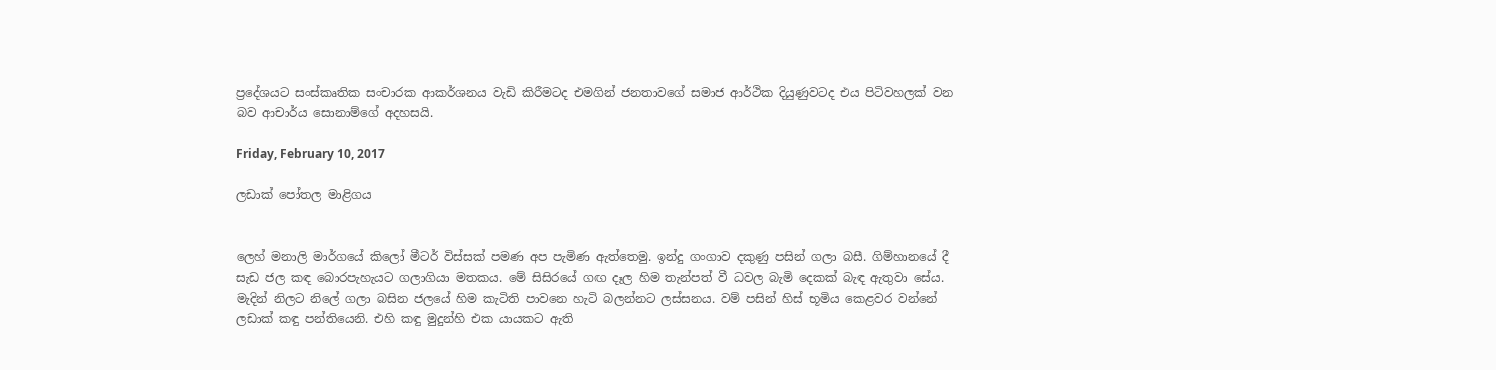ප්‍රදේශයට සංස්කෘතික සංචාරක ආකර්ශනය වැඩි කිරීමටද එමගින් ජනතාවගේ සමාජ ආර්ථික දියුණුවටද එය පිටිවහලක් වන බව ආචාර්ය සොනාම්ගේ අදහසයි.

Friday, February 10, 2017

ලඩාක් පෝතල මාළිගය


ලෙහ් මනාලි මාර්ගයේ කිලෝ මීටර් විස්සක් පමණ අප පැමිණ ඇත්තෙමු. ඉන්දු ගංගාව දකුණු පසින් ගලා බසී. ගිම්හානයේ දී සැඩ ජල කඳ බොරපැහැයට ගලාගියා මතකය. මේ සිසිරයේ ගඟ දෑල හිම තැන්පත් වී ධවල බැමි දෙකක් බැඳ ඇතුවා සේය. මැදින් නිලට නිලේ ගලා බසින ජලයේ හිම කැටිති පාවනෙ හැටි බලන්නට ලස්සනය. වම් පසින් හිස් භූමිය කෙළවර වන්නේ ලඩාක් කඳු පන්තියෙනි. එහි කඳු මුදුන්හි එක යායකට ඇති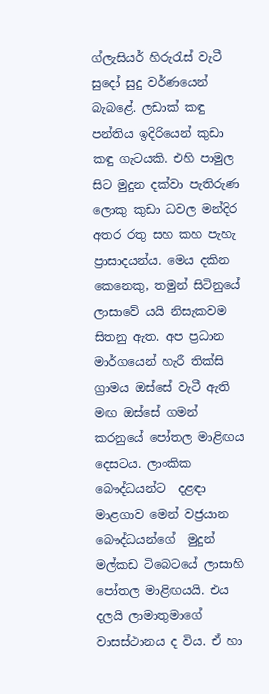ග්ලැසියර් හිරුරැස් වැටී සුදෝ සුදු වර්ණයෙන් බැබළේ. ලඩාක් කඳු පන්තිය ඉදිරියෙන් කුඩා කඳු ගැටයකි. එහි පාමුල සිට මුදුන දක්වා පැතිරුණ ලොකු කුඩා ධවල මන්දිර අතර රතු සහ කහ පැහැ ප්‍රාසාදයන්ය. මෙය දකින කෙනෙකු, තමුන් සිටිනුයේ ලාසාවේ යයි නිසැකවම සිතනු ඇත. අප ප්‍රධාන මාර්ගයෙන් හැරී තික්සි ග්‍රාමය ඔස්සේ වැටී ඇති මඟ ඔස්සේ ගමන් කරනුයේ පෝතල මාළිඟය දෙසටය. ලාංකික බෞද්ධයන්ට  දළඳා මාළගාව මෙන් වජ්‍රයාන බෞද්ධයන්ගේ  මුදුන් මල්කඩ ටිබෙටයේ ලාසාහි පෝතල මාළිඟයයි. එය දලයි ලාමාතුමාගේ වාසස්ථානය ද විය. ඒ හා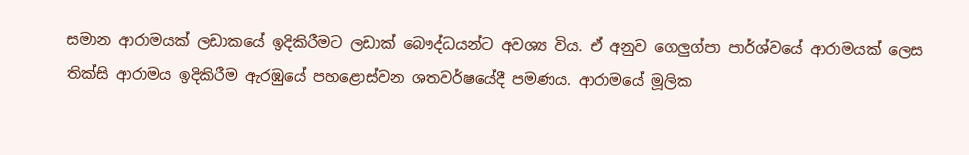සමාන ආරාමයක් ලඩාකයේ ඉදිකිරීමට ලඩාක් බෞද්ධයන්ට අවශ්‍ය විය. ඒ අනුව ගෙලුග්පා පාර්ශ්වයේ ආරාමයක් ලෙස තික්සි ආරාමය ඉදිකිරීම ඇරඹුයේ පහළොස්වන ශතවර්ෂයේදී පමණය. ආරාමයේ මූලික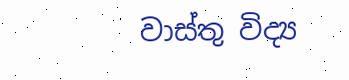වාස්තු විද්‍ය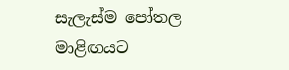සැලැස්ම පෝතල මාළිඟයට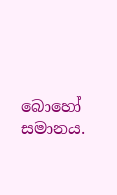බොහෝ සමානය.